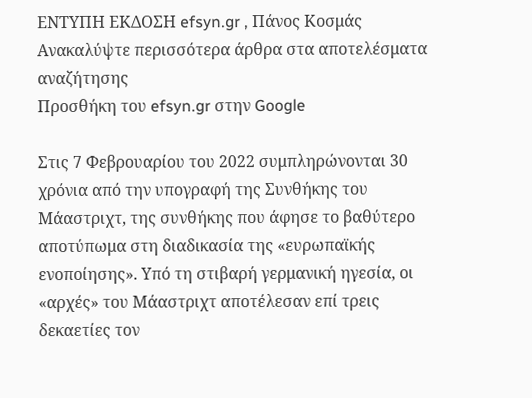ΕΝΤΥΠΗ ΕΚΔΟΣΗ efsyn.gr , Πάνος Κοσμάς
Ανακαλύψτε περισσότερα άρθρα στα αποτελέσματα αναζήτησης
Προσθήκη του efsyn.gr στην Google

Στις 7 Φεβρουαρίου του 2022 συμπληρώνονται 30 χρόνια από την υπογραφή της Συνθήκης του Μάαστριχτ, της συνθήκης που άφησε το βαθύτερο αποτύπωμα στη διαδικασία της «ευρωπαϊκής ενοποίησης». Υπό τη στιβαρή γερμανική ηγεσία, οι «αρχές» του Μάαστριχτ αποτέλεσαν επί τρεις δεκαετίες τον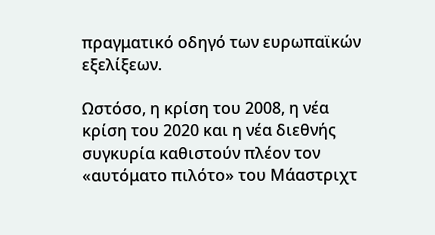πραγματικό οδηγό των ευρωπαϊκών εξελίξεων.

Ωστόσο, η κρίση του 2008, η νέα κρίση του 2020 και η νέα διεθνής συγκυρία καθιστούν πλέον τον «αυτόματο πιλότο» του Μάαστριχτ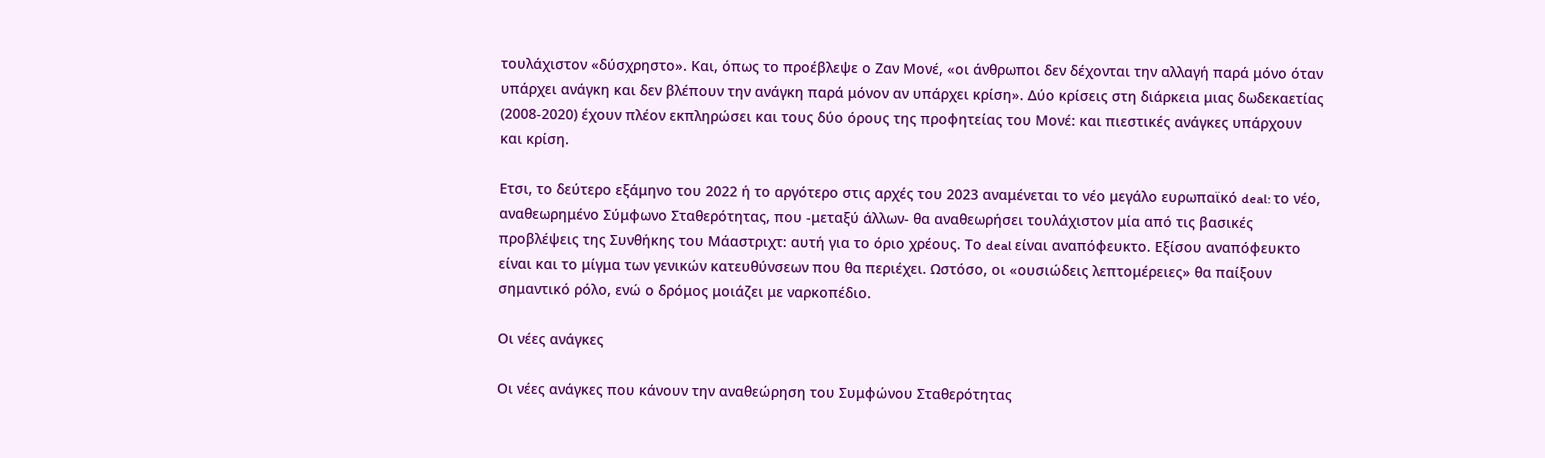τουλάχιστον «δύσχρηστο». Και, όπως το προέβλεψε ο Ζαν Μονέ, «οι άνθρωποι δεν δέχονται την αλλαγή παρά μόνο όταν υπάρχει ανάγκη και δεν βλέπουν την ανάγκη παρά μόνον αν υπάρχει κρίση». Δύο κρίσεις στη διάρκεια μιας δωδεκαετίας (2008-2020) έχουν πλέον εκπληρώσει και τους δύο όρους της προφητείας του Μονέ: και πιεστικές ανάγκες υπάρχουν και κρίση.

Ετσι, το δεύτερο εξάμηνο του 2022 ή το αργότερο στις αρχές του 2023 αναμένεται το νέο μεγάλο ευρωπαϊκό deal: το νέο, αναθεωρημένο Σύμφωνο Σταθερότητας, που -μεταξύ άλλων- θα αναθεωρήσει τουλάχιστον μία από τις βασικές προβλέψεις της Συνθήκης του Μάαστριχτ: αυτή για το όριο χρέους. Το deal είναι αναπόφευκτο. Εξίσου αναπόφευκτο είναι και το μίγμα των γενικών κατευθύνσεων που θα περιέχει. Ωστόσο, οι «ουσιώδεις λεπτομέρειες» θα παίξουν σημαντικό ρόλο, ενώ ο δρόμος μοιάζει με ναρκοπέδιο.

Οι νέες ανάγκες

Οι νέες ανάγκες που κάνουν την αναθεώρηση του Συμφώνου Σταθερότητας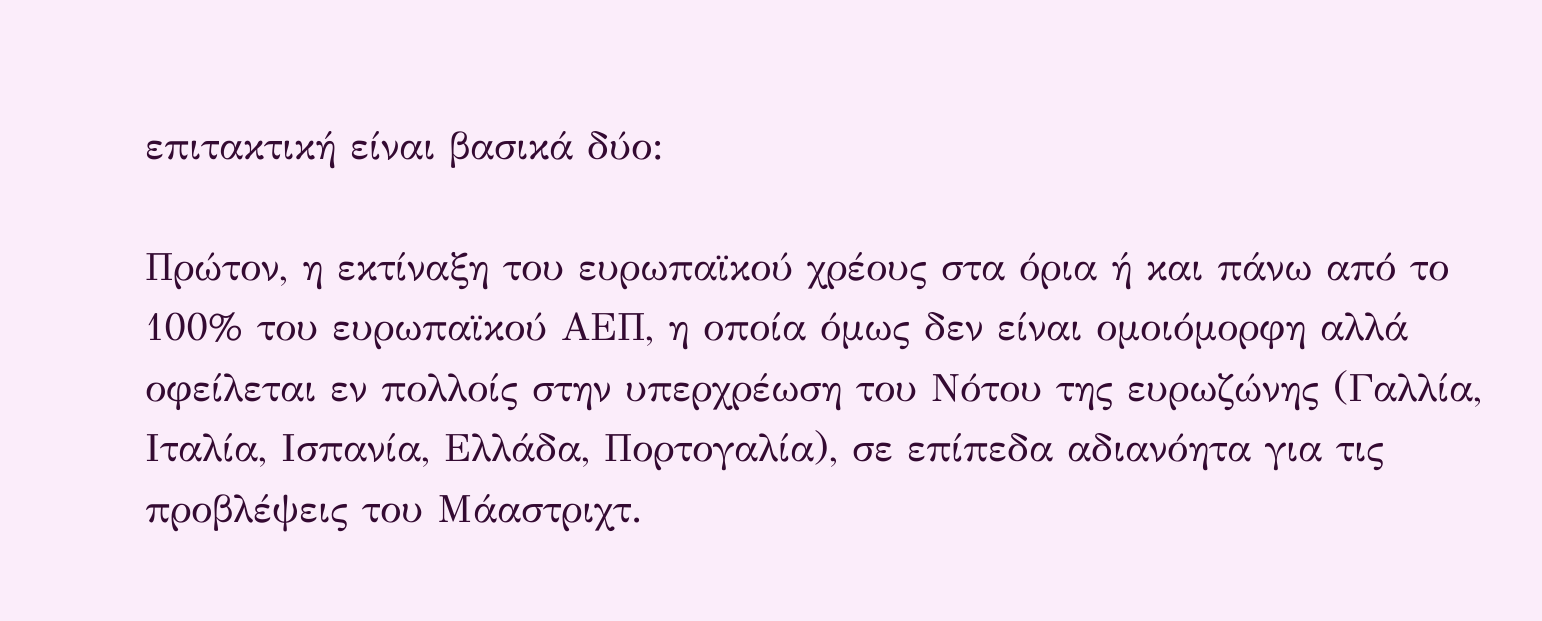επιτακτική είναι βασικά δύο:

Πρώτον, η εκτίναξη του ευρωπαϊκού χρέους στα όρια ή και πάνω από το 100% του ευρωπαϊκού ΑΕΠ, η οποία όμως δεν είναι ομοιόμορφη αλλά οφείλεται εν πολλοίς στην υπερχρέωση του Νότου της ευρωζώνης (Γαλλία, Ιταλία, Ισπανία, Ελλάδα, Πορτογαλία), σε επίπεδα αδιανόητα για τις προβλέψεις του Μάαστριχτ.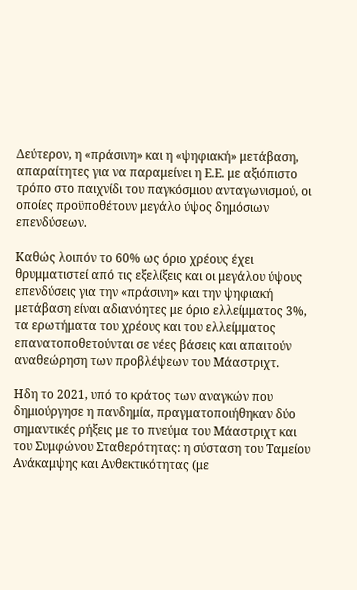Δεύτερον, η «πράσινη» και η «ψηφιακή» μετάβαση, απαραίτητες για να παραμείνει η Ε.Ε. με αξιόπιστο τρόπο στο παιχνίδι του παγκόσμιου ανταγωνισμού, οι οποίες προϋποθέτουν μεγάλο ύψος δημόσιων επενδύσεων.

Καθώς λοιπόν το 60% ως όριο χρέους έχει θρυμματιστεί από τις εξελίξεις και οι μεγάλου ύψους επενδύσεις για την «πράσινη» και την ψηφιακή μετάβαση είναι αδιανόητες με όριο ελλείμματος 3%, τα ερωτήματα του χρέους και του ελλείμματος επανατοποθετούνται σε νέες βάσεις και απαιτούν αναθεώρηση των προβλέψεων του Μάαστριχτ.

Ηδη το 2021, υπό το κράτος των αναγκών που δημιούργησε η πανδημία, πραγματοποιήθηκαν δύο σημαντικές ρήξεις με το πνεύμα του Μάαστριχτ και του Συμφώνου Σταθερότητας: η σύσταση του Ταμείου Ανάκαμψης και Ανθεκτικότητας (με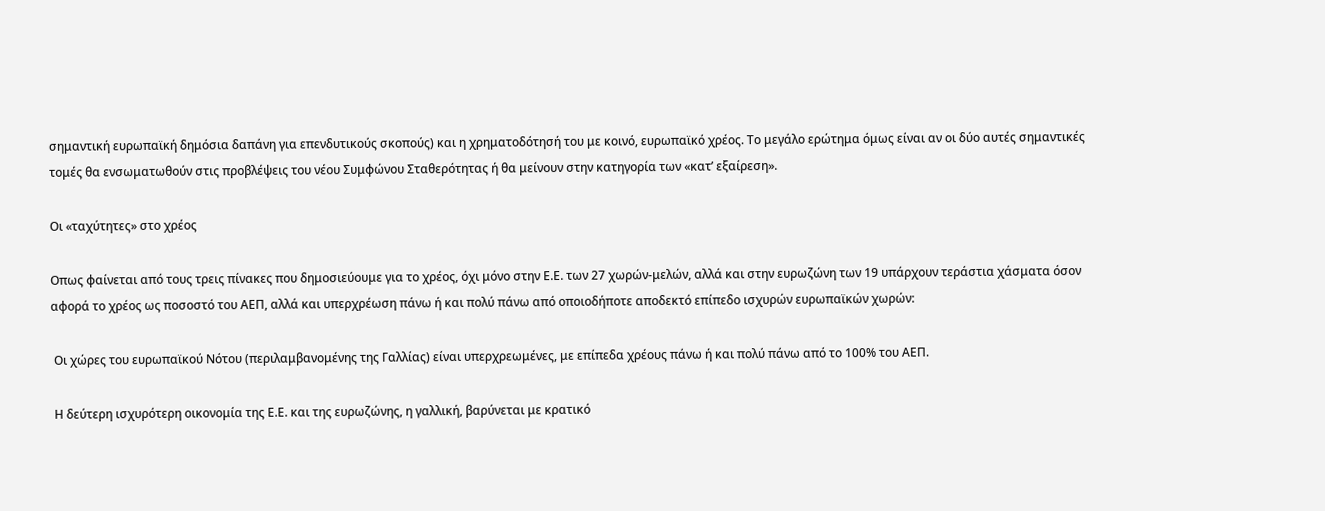σημαντική ευρωπαϊκή δημόσια δαπάνη για επενδυτικούς σκοπούς) και η χρηματοδότησή του με κοινό, ευρωπαϊκό χρέος. Το μεγάλο ερώτημα όμως είναι αν οι δύο αυτές σημαντικές τομές θα ενσωματωθούν στις προβλέψεις του νέου Συμφώνου Σταθερότητας ή θα μείνουν στην κατηγορία των «κατ’ εξαίρεση».

Οι «ταχύτητες» στο χρέος

Οπως φαίνεται από τους τρεις πίνακες που δημοσιεύουμε για το χρέος, όχι μόνο στην Ε.Ε. των 27 χωρών-μελών, αλλά και στην ευρωζώνη των 19 υπάρχουν τεράστια χάσματα όσον αφορά το χρέος ως ποσοστό του ΑΕΠ, αλλά και υπερχρέωση πάνω ή και πολύ πάνω από οποιοδήποτε αποδεκτό επίπεδο ισχυρών ευρωπαϊκών χωρών:

 Οι χώρες του ευρωπαϊκού Νότου (περιλαμβανομένης της Γαλλίας) είναι υπερχρεωμένες, με επίπεδα χρέους πάνω ή και πολύ πάνω από το 100% του ΑΕΠ.

 Η δεύτερη ισχυρότερη οικονομία της Ε.Ε. και της ευρωζώνης, η γαλλική, βαρύνεται με κρατικό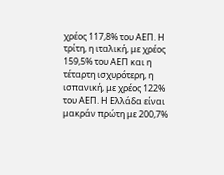χρέος 117,8% του ΑΕΠ. Η τρίτη, η ιταλική, με χρέος 159,5% του ΑΕΠ και η τέταρτη ισχυρότερη, η ισπανική, με χρέος 122% του ΑΕΠ. Η Ελλάδα είναι μακράν πρώτη με 200,7%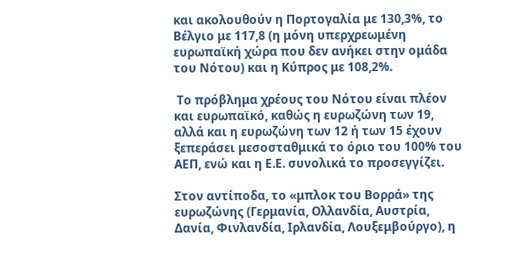και ακολουθούν η Πορτογαλία με 130,3%, το Βέλγιο με 117,8 (η μόνη υπερχρεωμένη ευρωπαϊκή χώρα που δεν ανήκει στην ομάδα του Νότου) και η Κύπρος με 108,2%.

 Το πρόβλημα χρέους του Νότου είναι πλέον και ευρωπαϊκό, καθώς η ευρωζώνη των 19, αλλά και η ευρωζώνη των 12 ή των 15 έχουν ξεπεράσει μεσοσταθμικά το όριο του 100% του ΑΕΠ, ενώ και η Ε.Ε. συνολικά το προσεγγίζει.

Στον αντίποδα, το «μπλοκ του Βορρά» της ευρωζώνης (Γερμανία, Ολλανδία, Αυστρία, Δανία, Φινλανδία, Ιρλανδία, Λουξεμβούργο), η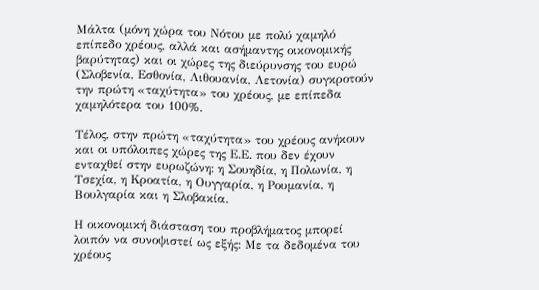Μάλτα (μόνη χώρα του Νότου με πολύ χαμηλό επίπεδο χρέους, αλλά και ασήμαντης οικονομικής βαρύτητας) και οι χώρες της διεύρυνσης του ευρώ (Σλοβενία, Εσθονία, Λιθουανία, Λετονία) συγκροτούν την πρώτη «ταχύτητα» του χρέους, με επίπεδα χαμηλότερα του 100%.

Τέλος, στην πρώτη «ταχύτητα» του χρέους ανήκουν και οι υπόλοιπες χώρες της Ε.Ε. που δεν έχουν ενταχθεί στην ευρωζώνη: η Σουηδία, η Πολωνία, η Τσεχία, η Κροατία, η Ουγγαρία, η Ρουμανία, η Βουλγαρία και η Σλοβακία.

Η οικονομική διάσταση του προβλήματος μπορεί λοιπόν να συνοψιστεί ως εξής: Με τα δεδομένα του χρέους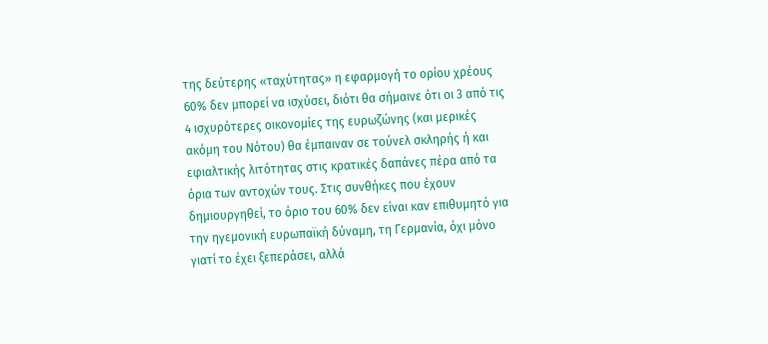της δεύτερης «ταχύτητας» η εφαρμογή το ορίου χρέους 60% δεν μπορεί να ισχύσει, διότι θα σήμαινε ότι οι 3 από τις 4 ισχυρότερες οικονομίες της ευρωζώνης (και μερικές ακόμη του Νότου) θα έμπαιναν σε τούνελ σκληρής ή και εφιαλτικής λιτότητας στις κρατικές δαπάνες πέρα από τα όρια των αντοχών τους. Στις συνθήκες που έχουν δημιουργηθεί, το όριο του 60% δεν είναι καν επιθυμητό για την ηγεμονική ευρωπαϊκή δύναμη, τη Γερμανία, όχι μόνο γιατί το έχει ξεπεράσει, αλλά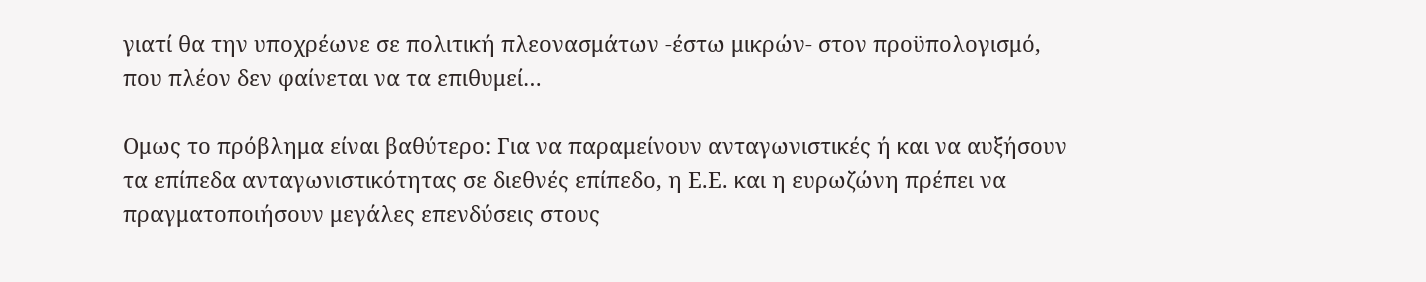γιατί θα την υποχρέωνε σε πολιτική πλεονασμάτων -έστω μικρών- στον προϋπολογισμό, που πλέον δεν φαίνεται να τα επιθυμεί…

Ομως το πρόβλημα είναι βαθύτερο: Για να παραμείνουν ανταγωνιστικές ή και να αυξήσουν τα επίπεδα ανταγωνιστικότητας σε διεθνές επίπεδο, η Ε.Ε. και η ευρωζώνη πρέπει να πραγματοποιήσουν μεγάλες επενδύσεις στους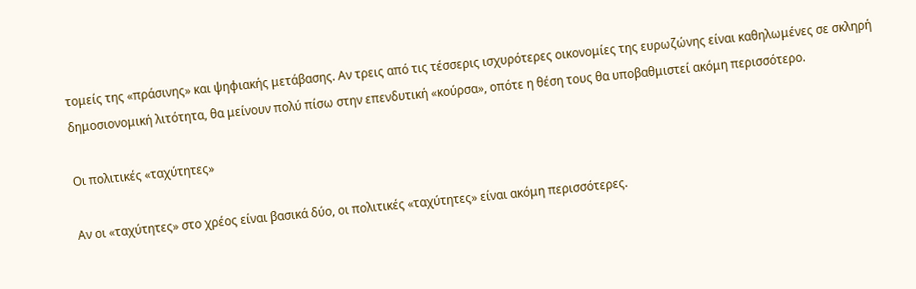τομείς της «πράσινης» και ψηφιακής μετάβασης. Αν τρεις από τις τέσσερις ισχυρότερες οικονομίες της ευρωζώνης είναι καθηλωμένες σε σκληρή δημοσιονομική λιτότητα, θα μείνουν πολύ πίσω στην επενδυτική «κούρσα», οπότε η θέση τους θα υποβαθμιστεί ακόμη περισσότερο.

Οι πολιτικές «ταχύτητες»

Αν οι «ταχύτητες» στο χρέος είναι βασικά δύο, οι πολιτικές «ταχύτητες» είναι ακόμη περισσότερες.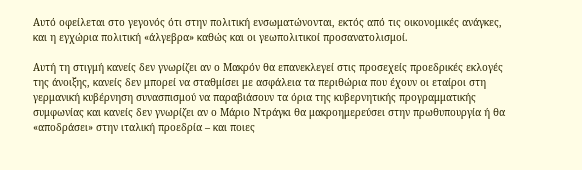Αυτό οφείλεται στο γεγονός ότι στην πολιτική ενσωματώνονται, εκτός από τις οικονομικές ανάγκες, και η εγχώρια πολιτική «άλγεβρα» καθώς και οι γεωπολιτικοί προσανατολισμοί.

Αυτή τη στιγμή κανείς δεν γνωρίζει αν ο Μακρόν θα επανεκλεγεί στις προσεχείς προεδρικές εκλογές της άνοιξης, κανείς δεν μπορεί να σταθμίσει με ασφάλεια τα περιθώρια που έχουν οι εταίροι στη γερμανική κυβέρνηση συνασπισμού να παραβιάσουν τα όρια της κυβερνητικής προγραμματικής συμφωνίας και κανείς δεν γνωρίζει αν ο Μάριο Ντράγκι θα μακροημερεύσει στην πρωθυπουργία ή θα «αποδράσει» στην ιταλική προεδρία – και ποιες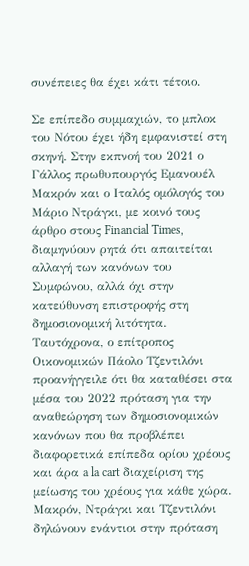συνέπειες θα έχει κάτι τέτοιο.

Σε επίπεδο συμμαχιών, το μπλοκ του Νότου έχει ήδη εμφανιστεί στη σκηνή. Στην εκπνοή του 2021 ο Γάλλος πρωθυπουργός Εμανουέλ Μακρόν και ο Ιταλός ομόλογός του Μάριο Ντράγκι, με κοινό τους άρθρο στους Financial Times, διαμηνύουν ρητά ότι απαιτείται αλλαγή των κανόνων του Συμφώνου, αλλά όχι στην κατεύθυνση επιστροφής στη δημοσιονομική λιτότητα. Ταυτόχρονα, ο επίτροπος Οικονομικών Πάολο Τζεντιλόνι προανήγγειλε ότι θα καταθέσει στα μέσα του 2022 πρόταση για την αναθεώρηση των δημοσιονομικών κανόνων που θα προβλέπει διαφορετικά επίπεδα ορίου χρέους και άρα a la cart διαχείριση της μείωσης του χρέους για κάθε χώρα. Μακρόν, Ντράγκι και Τζεντιλόνι δηλώνουν ενάντιοι στην πρόταση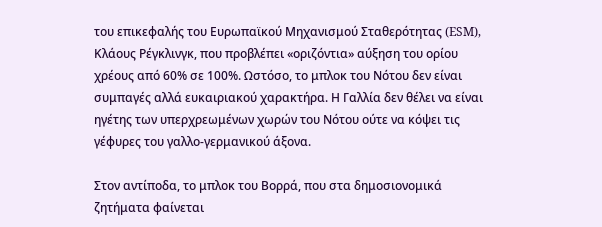του επικεφαλής του Ευρωπαϊκού Μηχανισμού Σταθερότητας (ESM), Κλάους Ρέγκλινγκ, που προβλέπει «οριζόντια» αύξηση του ορίου χρέους από 60% σε 100%. Ωστόσο, το μπλοκ του Νότου δεν είναι συμπαγές αλλά ευκαιριακού χαρακτήρα. Η Γαλλία δεν θέλει να είναι ηγέτης των υπερχρεωμένων χωρών του Νότου ούτε να κόψει τις γέφυρες του γαλλο-γερμανικού άξονα.

Στον αντίποδα, το μπλοκ του Βορρά, που στα δημοσιονομικά ζητήματα φαίνεται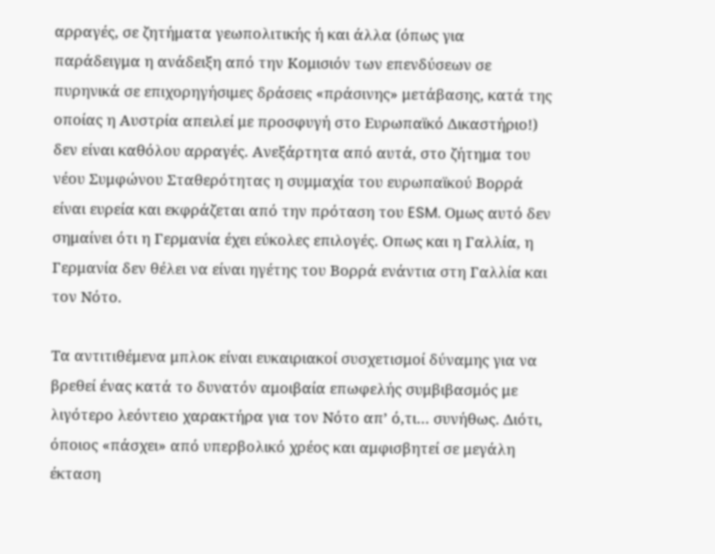αρραγές, σε ζητήματα γεωπολιτικής ή και άλλα (όπως για παράδειγμα η ανάδειξη από την Κομισιόν των επενδύσεων σε πυρηνικά σε επιχορηγήσιμες δράσεις «πράσινης» μετάβασης, κατά της οποίας η Αυστρία απειλεί με προσφυγή στο Ευρωπαϊκό Δικαστήριο!) δεν είναι καθόλου αρραγές. Ανεξάρτητα από αυτά, στο ζήτημα του νέου Συμφώνου Σταθερότητας η συμμαχία του ευρωπαϊκού Βορρά είναι ευρεία και εκφράζεται από την πρόταση του ESM. Ομως αυτό δεν σημαίνει ότι η Γερμανία έχει εύκολες επιλογές. Οπως και η Γαλλία, η Γερμανία δεν θέλει να είναι ηγέτης του Βορρά ενάντια στη Γαλλία και τον Νότο.

Τα αντιτιθέμενα μπλοκ είναι ευκαιριακοί συσχετισμοί δύναμης για να βρεθεί ένας κατά το δυνατόν αμοιβαία επωφελής συμβιβασμός με λιγότερο λεόντειο χαρακτήρα για τον Νότο απ’ ό,τι… συνήθως. Διότι, όποιος «πάσχει» από υπερβολικό χρέος και αμφισβητεί σε μεγάλη έκταση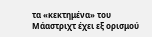τα «κεκτημένα» του Μάαστριχτ έχει εξ ορισμού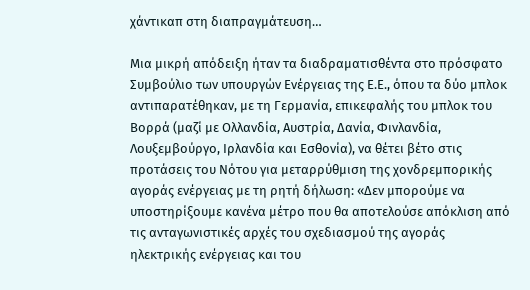χάντικαπ στη διαπραγμάτευση…

Μια μικρή απόδειξη ήταν τα διαδραματισθέντα στο πρόσφατο Συμβούλιο των υπουργών Ενέργειας της Ε.Ε., όπου τα δύο μπλοκ αντιπαρατέθηκαν, με τη Γερμανία, επικεφαλής του μπλοκ του Βορρά (μαζί με Ολλανδία, Αυστρία, Δανία, Φινλανδία, Λουξεμβούργο, Ιρλανδία και Εσθονία), να θέτει βέτο στις προτάσεις του Νότου για μεταρρύθμιση της χονδρεμπορικής αγοράς ενέργειας με τη ρητή δήλωση: «Δεν μπορούμε να υποστηρίξουμε κανένα μέτρο που θα αποτελούσε απόκλιση από τις ανταγωνιστικές αρχές του σχεδιασμού της αγοράς ηλεκτρικής ενέργειας και του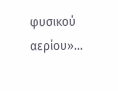φυσικού αερίου»…